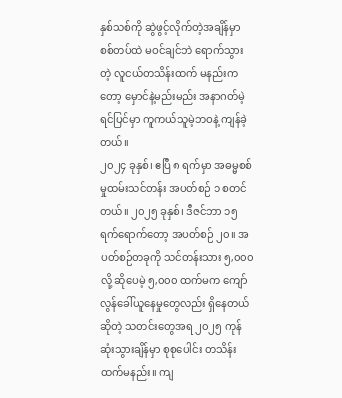နှစ်သစ်ကို ဆွဲဖွင့်လိုက်တဲ့အချိန်မှာ စစ်တပ်ထဲ မဝင်ချင်ဘဲ ရောက်သွားတဲ့ လူငယ်တသိန်းထက် မနည်းကတော့ မှောင်နဲ့မည်းမည်း အနာဂတ်မဲ့ရင်ပြင်မှာ ကူကယ်သူမဲ့ဘဝနဲ့ ကျန်ခဲ့တယ်။
၂၀၂၄ ခုနှစ်၊ ဧပြီ ၈ ရက်မှာ အဓမ္မစစ်မှုထမ်းသင်တန်း အပတ်စဉ် ၁ စတင်တယ်။ ၂၀၂၅ ခုနှစ်၊ ဒီဇင်ဘာ ၁၅ ရက်ရောက်တော့ အပတ်စဉ် ၂၀။ အပတ်စဉ်တခုကို သင်တန်းသား ၅,၀၀၀ လို့ ဆိုပေမဲ့ ၅,၀၀၀ ထက်မက ကျော်လွန်ခေါ်ယူနေမှုတွေလည်း ရှိနေတယ်ဆိုတဲ့ သတင်းတွေအရ ၂၀၂၅ ကုန်ဆုံးသွားချိန်မှာ စုစုပေါင်း တသိန်းထက်မနည်း။ ကျ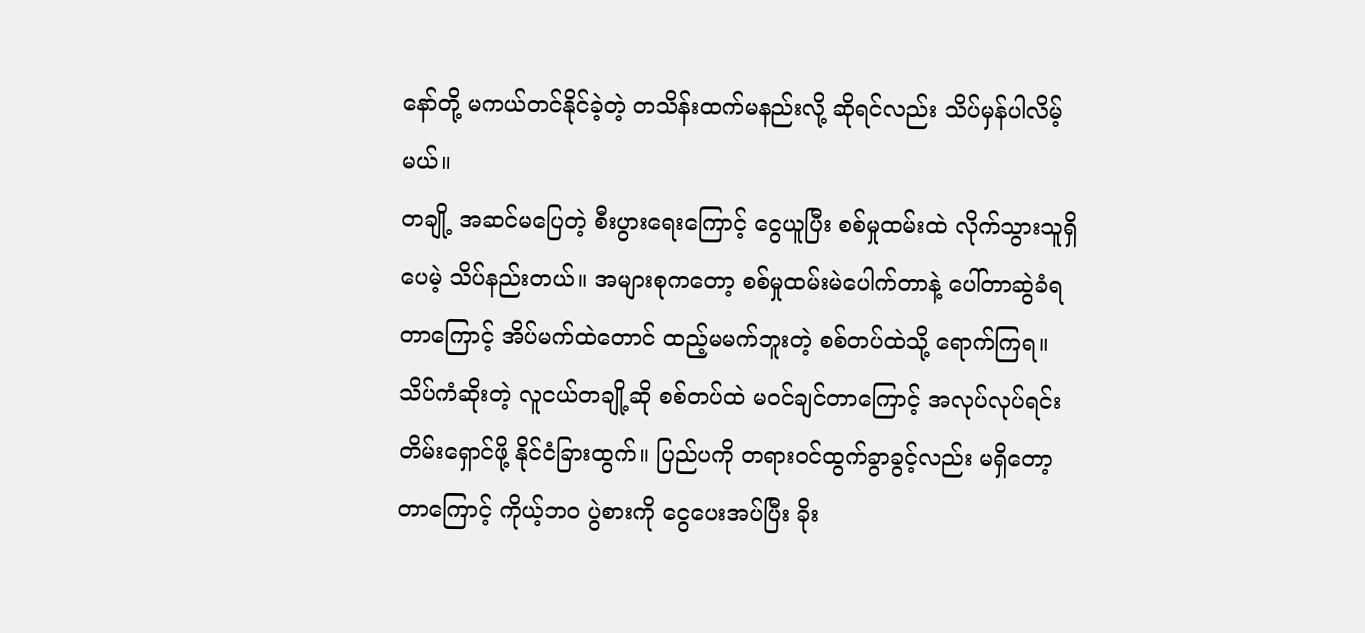နော်တို့ မကယ်တင်နိုင်ခဲ့တဲ့ တသိန်းထက်မနည်းလို့ ဆိုရင်လည်း သိပ်မှန်ပါလိမ့်မယ်။
တချို့ အဆင်မပြေတဲ့ စီးပွားရေးကြောင့် ငွေယူပြီး စစ်မှုထမ်းထဲ လိုက်သွားသူရှိပေမဲ့ သိပ်နည်းတယ်။ အများစုကတော့ စစ်မှုထမ်းမဲပေါက်တာနဲ့ ပေါ်တာဆွဲခံရတာကြောင့် အိပ်မက်ထဲတောင် ထည့်မမက်ဘူးတဲ့ စစ်တပ်ထဲသို့ ရောက်ကြရ။ သိပ်ကံဆိုးတဲ့ လူငယ်တချို့ဆို စစ်တပ်ထဲ မဝင်ချင်တာကြောင့် အလုပ်လုပ်ရင်း တိမ်းရှောင်ဖို့ နိုင်ငံခြားထွက်။ ပြည်ပကို တရားဝင်ထွက်ခွာခွင့်လည်း မရှိတော့တာကြောင့် ကိုယ့်ဘဝ ပွဲစားကို ငွေပေးအပ်ပြီး ခိုး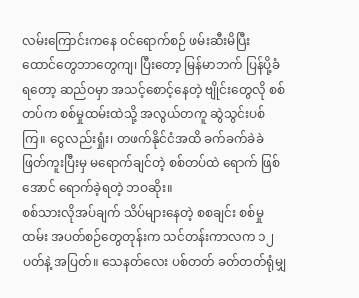လမ်းကြောင်းကနေ ဝင်ရောက်စဉ် ဖမ်းဆီးမိပြီး ထောင်တွေဘာတွေကျ၊ ပြီးတော့ မြန်မာဘက် ပြန်ပို့ခံရတော့ ဆည်ဝမှာ အသင့်စောင့်နေတဲ့ ဗျိုင်းတွေလို စစ်တပ်က စစ်မှုထမ်းထဲသို့ အလွယ်တကူ ဆွဲသွင်းပစ်ကြ။ ငွေလည်းရှုံး၊ တဖက်နိုင်ငံအထိ ခက်ခက်ခဲခဲ ဖြတ်ကူးပြီးမှ မရောက်ချင်တဲ့ စစ်တပ်ထဲ ရောက် ဖြစ်အောင် ရောက်ခဲ့ရတဲ့ ဘဝဆိုး။
စစ်သားလိုအပ်ချက် သိပ်များနေတဲ့ စစချင်း စစ်မှုထမ်း အပတ်စဉ်တွေတုန်းက သင်တန်းကာလက ၁၂ ပတ်နဲ့ အပြတ်။ သေနတ်လေး ပစ်တတ် ခတ်တတ်ရုံမျှ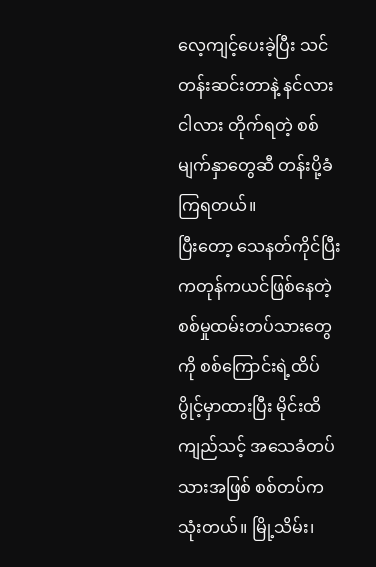လေ့ကျင့်ပေးခဲ့ပြီး သင်တန်းဆင်းတာနဲ့ နင်လား ငါလား တိုက်ရတဲ့ စစ်မျက်နှာတွေဆီ တန်းပို့ခံကြရတယ်။
ပြီးတော့ သေနတ်ကိုင်ပြီး ကတုန်ကယင်ဖြစ်နေတဲ့ စစ်မှုထမ်းတပ်သားတွေကို စစ်ကြောင်းရဲ့ထိပ်ပွိုင့်မှာထားပြီး မိုင်းထိ ကျည်သင့် အသေခံတပ်သားအဖြစ် စစ်တပ်က သုံးတယ်။ မြို့သိမ်း၊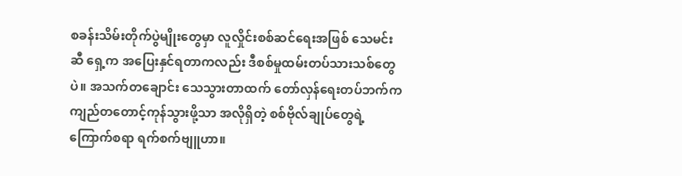စခန်းသိမ်းတိုက်ပွဲမျိုးတွေမှာ လူလှိုင်းစစ်ဆင်ရေးအဖြစ် သေမင်းဆီ ရှေ့က အပြေးနှင်ရတာကလည်း ဒီစစ်မှုထမ်းတပ်သားသစ်တွေပဲ။ အသက်တချောင်း သေသွားတာထက် တော်လှန်ရေးတပ်ဘက်က ကျည်တတောင့်ကုန်သွားဖို့သာ အလိုရှိတဲ့ စစ်ဗိုလ်ချုပ်တွေရဲ့ ကြောက်စရာ ရက်စက်ဗျူဟာ။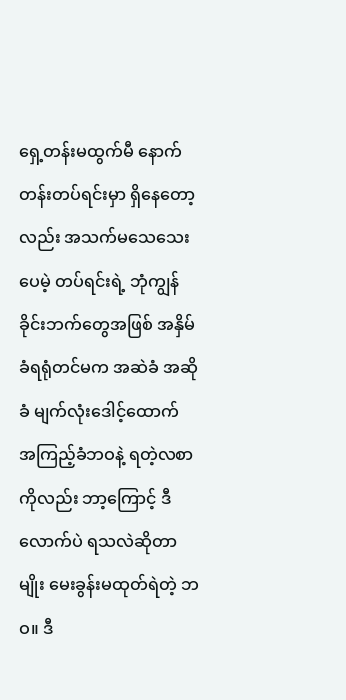ရှေ့တန်းမထွက်မီ နောက်တန်းတပ်ရင်းမှာ ရှိနေတော့လည်း အသက်မသေသေးပေမဲ့ တပ်ရင်းရဲ့ ဘုံကျွန် ခိုင်းဘက်တွေအဖြစ် အနှိမ်ခံရရုံတင်မက အဆဲခံ အဆိုခံ မျက်လုံးဒေါင့်ထောက် အကြည့်ခံဘဝနဲ့ ရတဲ့လစာကိုလည်း ဘာ့ကြောင့် ဒီလောက်ပဲ ရသလဲဆိုတာမျိုး မေးခွန်းမထုတ်ရဲတဲ့ ဘဝ။ ဒီ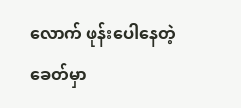လောက် ဖုန်းပေါနေတဲ့ ခေတ်မှာ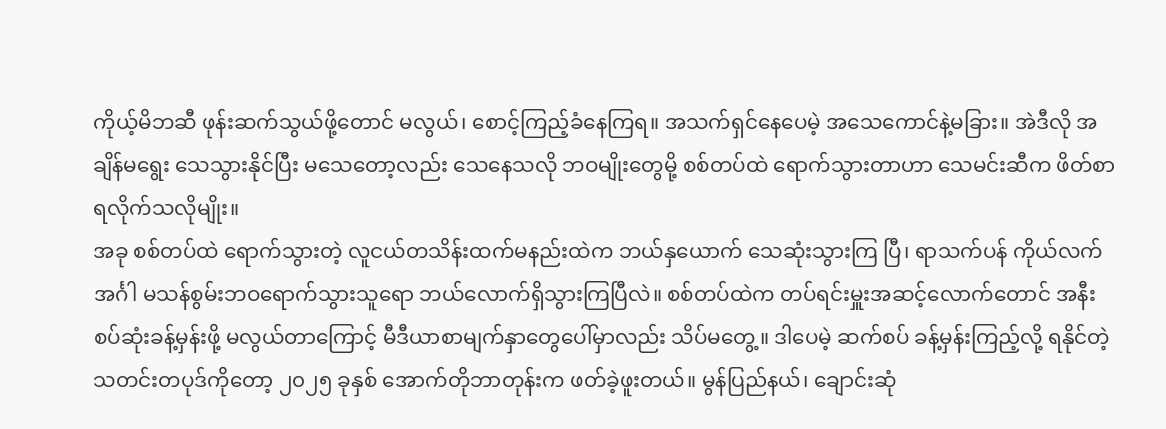ကိုယ့်မိဘဆီ ဖုန်းဆက်သွယ်ဖို့တောင် မလွယ်၊ စောင့်ကြည့်ခံနေကြရ။ အသက်ရှင်နေပေမဲ့ အသေကောင်နဲ့မခြား။ အဲဒီလို အချိန်မရွေး သေသွားနိုင်ပြီး မသေတော့လည်း သေနေသလို ဘဝမျိုးတွေမို့ စစ်တပ်ထဲ ရောက်သွားတာဟာ သေမင်းဆီက ဖိတ်စာရလိုက်သလိုမျိုး။
အခု စစ်တပ်ထဲ ရောက်သွားတဲ့ လူငယ်တသိန်းထက်မနည်းထဲက ဘယ်နှယောက် သေဆုံးသွားကြ ပြီ၊ ရာသက်ပန် ကိုယ်လက်အင်္ဂါ မသန်စွမ်းဘဝရောက်သွားသူရော ဘယ်လောက်ရှိသွားကြပြီလဲ။ စစ်တပ်ထဲက တပ်ရင်းမှူးအဆင့်လောက်တောင် အနီးစပ်ဆုံးခန့်မှန်းဖို့ မလွယ်တာကြောင့် မီဒီယာစာမျက်နှာတွေပေါ်မှာလည်း သိပ်မတွေ့။ ဒါပေမဲ့ ဆက်စပ် ခန့်မှန်းကြည့်လို့ ရနိုင်တဲ့သတင်းတပုဒ်ကိုတော့ ၂၀၂၅ ခုနှစ် အောက်တိုဘာတုန်းက ဖတ်ခဲ့ဖူးတယ်။ မွန်ပြည်နယ်၊ ချောင်းဆုံ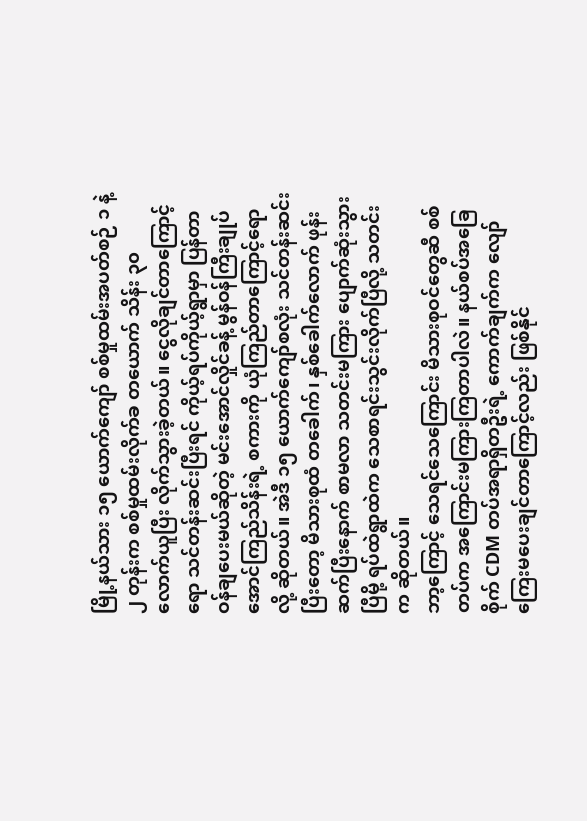မြို့နယ်သား ၁၅ ယောက်ကျော် စစ်မှုထမ်းအပတ်စဉ် ၁ နဲ့ ၂ တုန်းက စစ်မှုထမ်းလိုက်ခ တယောက် သိန်း ၃၀ လောက်ယူပြီး လိုက်သွားခဲ့တယ်။ ငွေလိုချင်တာကြောင့်ရော သင်တန်းဆင်းပြီးရင် ကိုယ့်ရပ်ကိုယ့်ရွာမှာ ပြန်တာဝန်ချပေးမယ်ဆိုတဲ့ မင်းအောင်လှိုင်ခန့် မွန်ဝန်ကြီးချုပ် အောင်ကြည်သိန်းရဲ့ စကားကို ယုံကြည်တာကြောင့်ရောလို့ ဆိုတယ်။ အဲဒီ ၁၅ ယောက်ကျော်စလုံး သင်တန်းဆင်းပြီးတော့ မိသားစုထံ တခေါက်၊ နှစ်ခေါက်လောက် ဖုန်းဆက်ပြီးနောက် စာမလာ သတင်းမကြား ပျောက်ဆုံးသွားပြီမို့ ရပ်ထဲရွာထဲက သေစာရင်းသွင်းလိုက်ပြီလို့ သတင်းက ဆိုတယ်။
ဘာ့ကြောင့် သေရင်သေကြောင်း မိသားစုဝင်တွေဆီ စစ်တပ်က အကြောင်းမကြားကြတာပါလဲ။ နယ်စပ်အခြေစိုက် CDM တပ်အရာရှိတဦးရဲ့ ကောက်ချက်က လျော်ကြေးမပေးချင်တာကြောင့်လည်း ဖြစ်နိုင်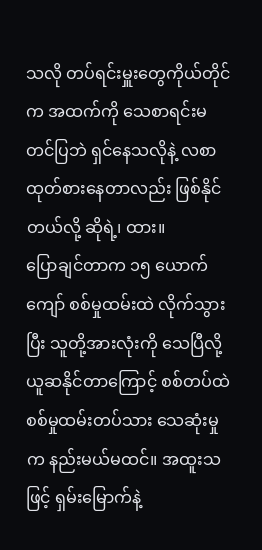သလို တပ်ရင်းမှူးတွေကိုယ်တိုင်က အထက်ကို သေစာရင်းမတင်ပြဘဲ ရှင်နေသလိုနဲ့ လစာထုတ်စားနေတာလည်း ဖြစ်နိုင်တယ်လို့ ဆိုရဲ့၊ ထား။
ပြောချင်တာက ၁၅ ယောက်ကျော် စစ်မှုထမ်းထဲ လိုက်သွားပြီး သူတို့အားလုံးကို သေပြီလို့ ယူဆနိုင်တာကြောင့် စစ်တပ်ထဲ စစ်မှုထမ်းတပ်သား သေဆုံးမှုက နည်းမယ်မထင်။ အထူးသဖြင့် ရှမ်းမြောက်နဲ့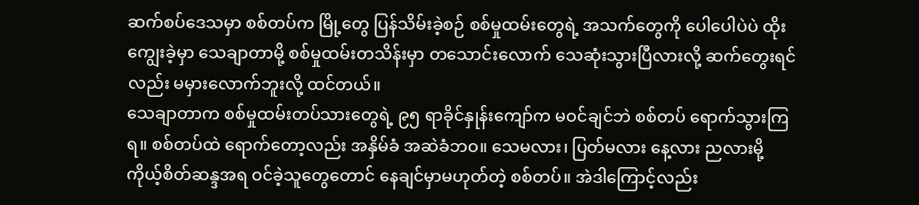ဆက်စပ်ဒေသမှာ စစ်တပ်က မြို့တွေ ပြန်သိမ်းခဲ့စဉ် စစ်မှုထမ်းတွေရဲ့ အသက်တွေကို ပေါပေါပဲပဲ ထိုးကျွေးခဲ့မှာ သေချာတာမို့ စစ်မှုထမ်းတသိန်းမှာ တသောင်းလောက် သေဆုံးသွားပြီလားလို့ ဆက်တွေးရင်လည်း မမှားလောက်ဘူးလို့ ထင်တယ်။
သေချာတာက စစ်မှုထမ်းတပ်သားတွေရဲ့ ၉၅ ရာခိုင်နှုန်းကျော်က မဝင်ချင်ဘဲ စစ်တပ် ရောက်သွားကြရ။ စစ်တပ်ထဲ ရောက်တော့လည်း အနှိမ်ခံ အဆဲခံဘဝ။ သေမလား၊ ပြတ်မလား နေ့လား ညလားမို့ ကိုယ့်စိတ်ဆန္ဒအရ ဝင်ခဲ့သူတွေတောင် နေချင်မှာမဟုတ်တဲ့ စစ်တပ်။ အဲဒါကြောင့်လည်း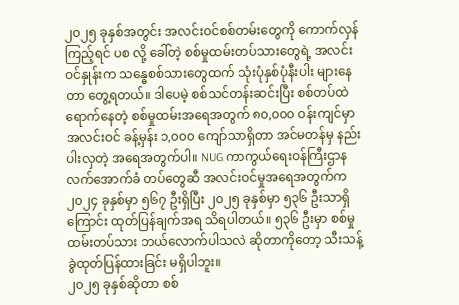၂၀၂၅ ခုနှစ်အတွင်း အလင်းဝင်စစ်တမ်းတွေကို ကောက်လှန်ကြည့်ရင် ပစ လို့ ခေါ်တဲ့ စစ်မှုထမ်းတပ်သားတွေရဲ့ အလင်းဝင်နှုန်းက သန္ဓေစစ်သားတွေထက် သုံးပုံနှစ်ပုံနီးပါး များနေတာ တွေ့ရတယ်။ ဒါပေမဲ့ စစ်သင်တန်းဆင်းပြီး စစ်တပ်ထဲ ရောက်နေတဲ့ စစ်မှုထမ်းအရေအတွက် ၈၀,၀၀၀ ဝန်းကျင်မှာ အလင်းဝင် ခန့်မှန်း ၁,၀၀၀ ကျော်သာရှိတာ အင်မတန်မှ နည်းပါးလှတဲ့ အရေအတွက်ပါ။ NUG ကာကွယ်ရေးဝန်ကြီးဌာနလက်အောက်ခံ တပ်တွေဆီ အလင်းဝင်မှုအရေအတွက်က ၂၀၂၄ ခုနှစ်မှာ ၅၆၇ ဦးရှိပြီး ၂၀၂၅ ခုနှစ်မှာ ၅၃၆ ဦးသာရှိကြောင်း ထုတ်ပြန်ချက်အရ သိရပါတယ်။ ၅၃၆ ဦးမှာ စစ်မှုထမ်းတပ်သား ဘယ်လောက်ပါသလဲ ဆိုတာကိုတော့ သီးသန့်ခွဲထုတ်ပြန်ထားခြင်း မရှိပါဘူး။
၂၀၂၅ ခုနှစ်ဆိုတာ စစ်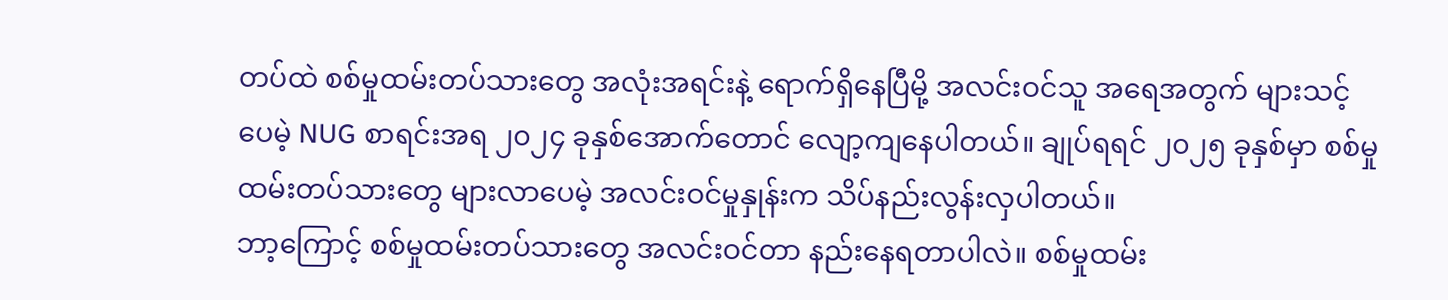တပ်ထဲ စစ်မှုထမ်းတပ်သားတွေ အလုံးအရင်းနဲ့ ရောက်ရှိနေပြီမို့ အလင်းဝင်သူ အရေအတွက် များသင့်ပေမဲ့ NUG စာရင်းအရ ၂၀၂၄ ခုနှစ်အောက်တောင် လျော့ကျနေပါတယ်။ ချုပ်ရရင် ၂၀၂၅ ခုနှစ်မှာ စစ်မှုထမ်းတပ်သားတွေ များလာပေမဲ့ အလင်းဝင်မှုနှုန်းက သိပ်နည်းလွန်းလှပါတယ်။
ဘာ့ကြောင့် စစ်မှုထမ်းတပ်သားတွေ အလင်းဝင်တာ နည်းနေရတာပါလဲ။ စစ်မှုထမ်း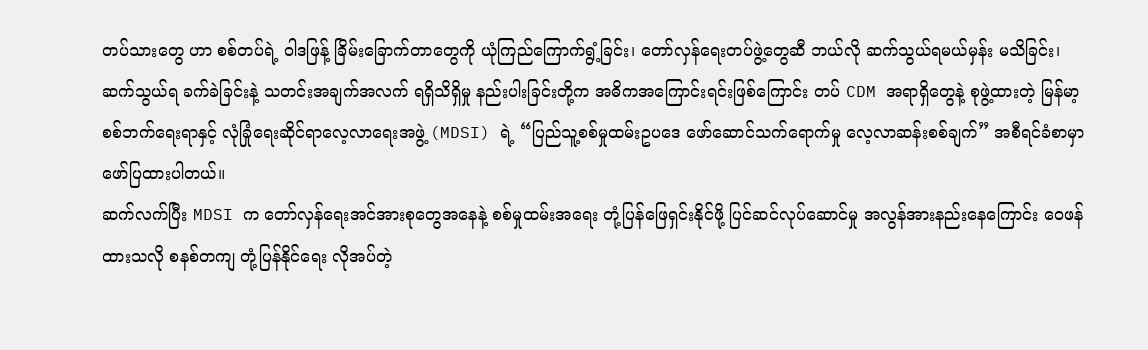တပ်သားတွေ ဟာ စစ်တပ်ရဲ့ ဝါဒဖြန့် ခြိမ်းခြောက်တာတွေကို ယုံကြည်ကြောက်ရွံ့ခြင်း၊ တော်လှန်ရေးတပ်ဖွဲ့တွေဆီ ဘယ်လို ဆက်သွယ်ရမယ်မှန်း မသိခြင်း၊ ဆက်သွယ်ရ ခက်ခဲခြင်းနဲ့ သတင်းအချက်အလက် ရရှိသိရှိမှု နည်းပါးခြင်းတို့က အဓိကအကြောင်းရင်းဖြစ်ကြောင်း တပ် CDM အရာရှိတွေနဲ့ စုဖွဲ့ထားတဲ့ မြန်မာ့စစ်ဘက်ရေးရာနှင့် လုံခြုံရေးဆိုင်ရာလေ့လာရေးအဖွဲ့ (MDSI) ရဲ့ “ပြည်သူ့စစ်မှုထမ်းဥပဒေ ဖော်ဆောင်သက်ရောက်မှု လေ့လာဆန်းစစ်ချက်” အစီရင်ခံစာမှာ ဖော်ပြထားပါတယ်။
ဆက်လက်ပြီး MDSI က တော်လှန်ရေးအင်အားစုတွေအနေနဲ့ စစ်မှုထမ်းအရေး တုံ့ပြန်ဖြေရှင်းနိုင်ဖို့ ပြင်ဆင်လုပ်ဆောင်မှု အလွန်အားနည်းနေကြောင်း ဝေဖန်ထားသလို စနစ်တကျ တုံ့ပြန်နိုင်ရေး လိုအပ်တဲ့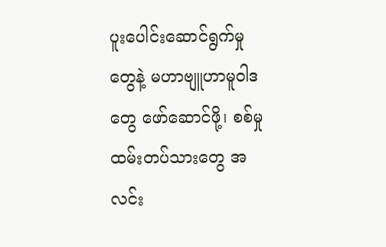ပူးပေါင်းဆောင်ရွက်မှုတွေနဲ့ မဟာဗျူဟာမူဝါဒတွေ ဖော်ဆောင်ဖို့၊ စစ်မှုထမ်းတပ်သားတွေ အလင်း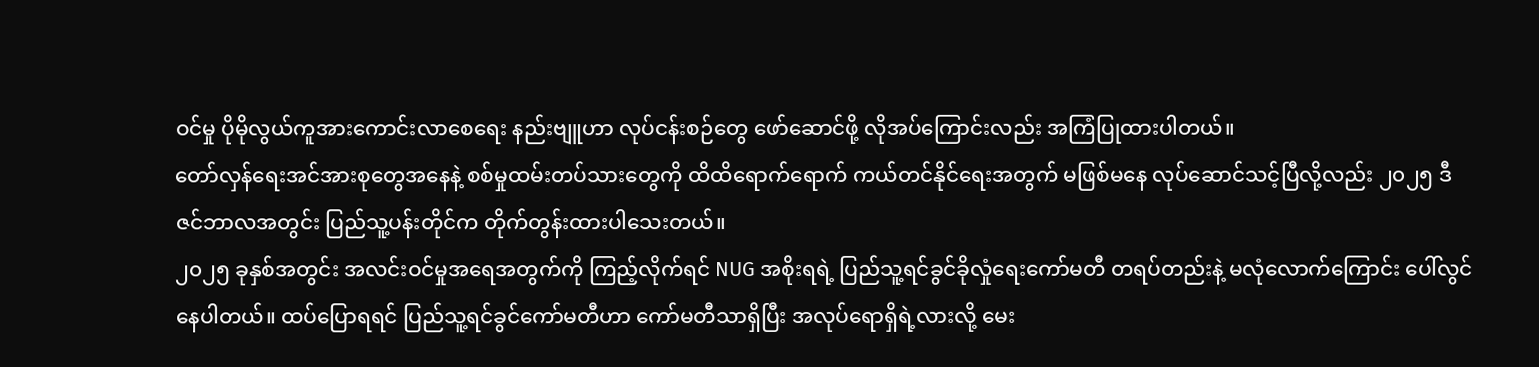ဝင်မှု ပိုမိုလွယ်ကူအားကောင်းလာစေရေး နည်းဗျူဟာ လုပ်ငန်းစဉ်တွေ ဖော်ဆောင်ဖို့ လိုအပ်ကြောင်းလည်း အကြံပြုထားပါတယ်။
တော်လှန်ရေးအင်အားစုတွေအနေနဲ့ စစ်မှုထမ်းတပ်သားတွေကို ထိထိရောက်ရောက် ကယ်တင်နိုင်ရေးအတွက် မဖြစ်မနေ လုပ်ဆောင်သင့်ပြီလို့လည်း ၂၀၂၅ ဒီဇင်ဘာလအတွင်း ပြည်သူ့ပန်းတိုင်က တိုက်တွန်းထားပါသေးတယ်။
၂၀၂၅ ခုနှစ်အတွင်း အလင်းဝင်မှုအရေအတွက်ကို ကြည့်လိုက်ရင် NUG အစိုးရရဲ့ ပြည်သူ့ရင်ခွင်ခိုလှုံရေးကော်မတီ တရပ်တည်းနဲ့ မလုံလောက်ကြောင်း ပေါ်လွင်နေပါတယ်။ ထပ်ပြောရရင် ပြည်သူ့ရင်ခွင်ကော်မတီဟာ ကော်မတီသာရှိပြီး အလုပ်ရောရှိရဲ့လားလို့ မေး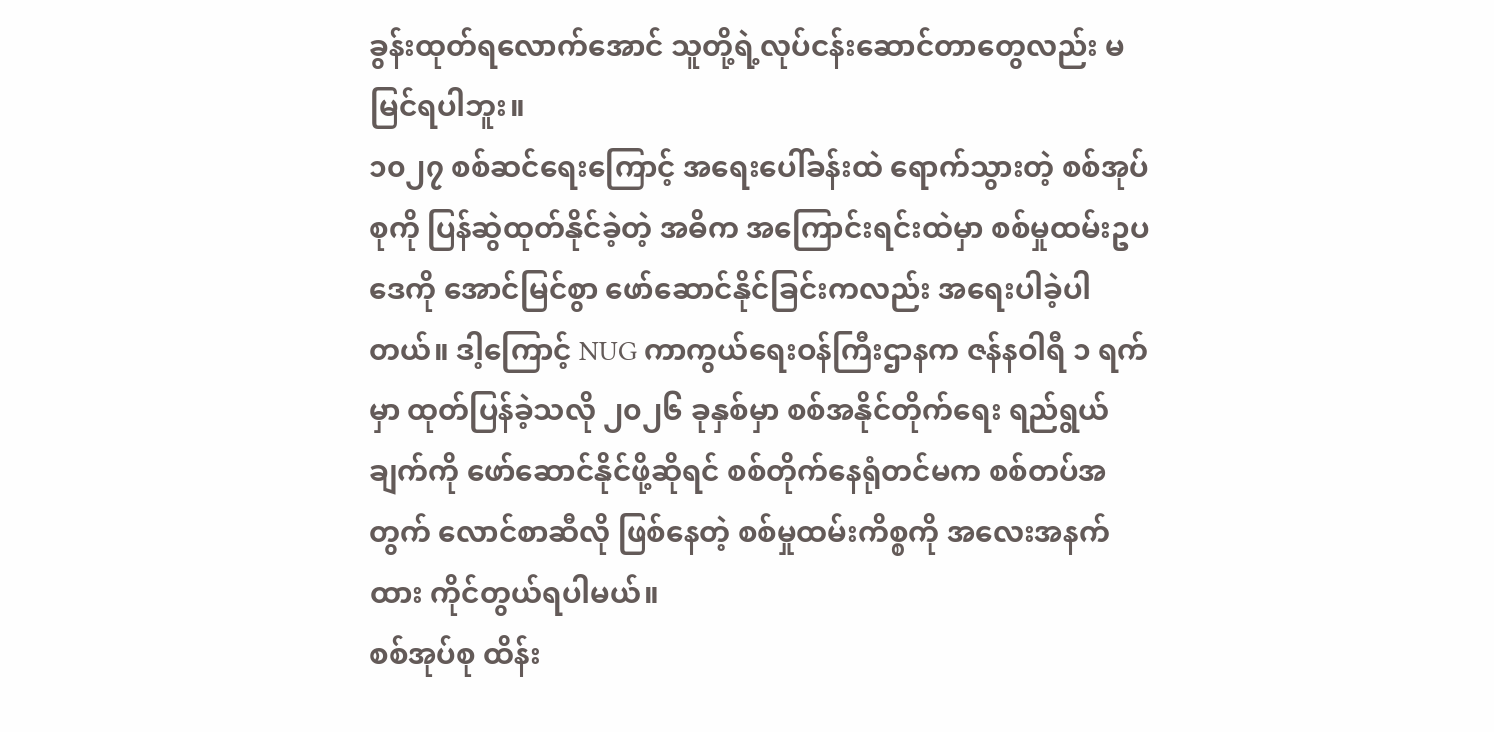ခွန်းထုတ်ရလောက်အောင် သူတို့ရဲ့လုပ်ငန်းဆောင်တာတွေလည်း မမြင်ရပါဘူး။
၁၀၂၇ စစ်ဆင်ရေးကြောင့် အရေးပေါ်ခန်းထဲ ရောက်သွားတဲ့ စစ်အုပ်စုကို ပြန်ဆွဲထုတ်နိုင်ခဲ့တဲ့ အဓိက အကြောင်းရင်းထဲမှာ စစ်မှုထမ်းဥပဒေကို အောင်မြင်စွာ ဖော်ဆောင်နိုင်ခြင်းကလည်း အရေးပါခဲ့ပါတယ်။ ဒါ့ကြောင့် NUG ကာကွယ်ရေးဝန်ကြီးဌာနက ဇန်နဝါရီ ၁ ရက်မှာ ထုတ်ပြန်ခဲ့သလို ၂၀၂၆ ခုနှစ်မှာ စစ်အနိုင်တိုက်ရေး ရည်ရွယ်ချက်ကို ဖော်ဆောင်နိုင်ဖို့ဆိုရင် စစ်တိုက်နေရုံတင်မက စစ်တပ်အတွက် လောင်စာဆီလို ဖြစ်နေတဲ့ စစ်မှုထမ်းကိစ္စကို အလေးအနက်ထား ကိုင်တွယ်ရပါမယ်။
စစ်အုပ်စု ထိန်း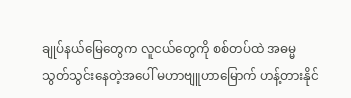ချုပ်နယ်မြေတွေက လူငယ်တွေကို စစ်တပ်ထဲ အဓမ္မသွတ်သွင်းနေတဲ့အပေါ် မဟာဗျူဟာမြောက် ဟန့်တားနိုင်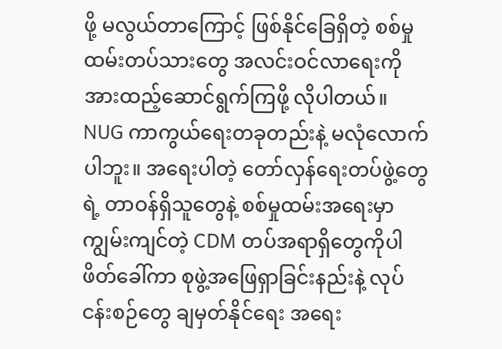ဖို့ မလွယ်တာကြောင့် ဖြစ်နိုင်ခြေရှိတဲ့ စစ်မှုထမ်းတပ်သားတွေ အလင်းဝင်လာရေးကို အားထည့်ဆောင်ရွက်ကြဖို့ လိုပါတယ်။
NUG ကာကွယ်ရေးတခုတည်းနဲ့ မလုံလောက်ပါဘူး။ အရေးပါတဲ့ တော်လှန်ရေးတပ်ဖွဲ့တွေရဲ့ တာဝန်ရှိသူတွေနဲ့ စစ်မှုထမ်းအရေးမှာ ကျွမ်းကျင်တဲ့ CDM တပ်အရာရှိတွေကိုပါ ဖိတ်ခေါ်ကာ စုဖွဲ့အဖြေရှာခြင်းနည်းနဲ့ လုပ်ငန်းစဉ်တွေ ချမှတ်နိုင်ရေး အရေး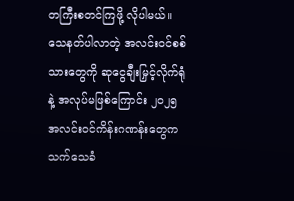တကြီးစတင်ကြဖို့ လိုပါမယ်။
သေနတ်ပါလာတဲ့ အလင်းဝင်စစ်သားတွေကို ဆုငွေချီးမြှင့်လိုက်ရုံနဲ့ အလုပ်မဖြစ်ကြောင်း ၂၀၂၅ အလင်းဝင်ကိန်းဂဏန်းတွေက သက်သေခံ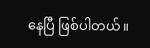နေပြီ ဖြစ်ပါတယ်။